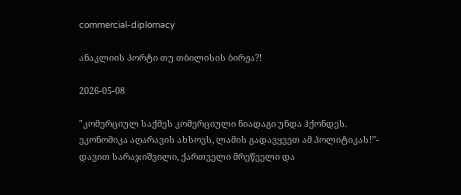commercial-diplomacy

ანაკლიის პორტი თუ თბილისის ბირჟა?!

2026-05-08

"კომერციულ საქმეს კომერციული ნიადაგი უნდა ჰქონდეს. ეკონომიკა აღარავის ახსოვს, ლამის გადავყვეთ ამ პოლიტიკას!’’- დავით სარაჯიშვილი, ქართველი მრეწველი და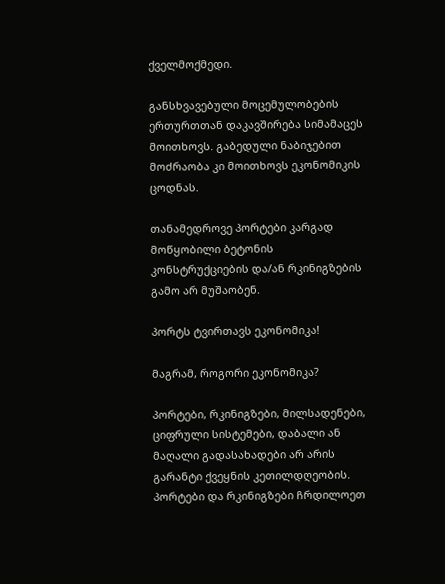ქველმოქმედი.

განსხვავებული მოცემულობების ერთურთთან დაკავშირება სიმამაცეს მოითხოვს. გაბედული ნაბიჯებით მოძრაობა კი მოითხოვს ეკონომიკის ცოდნას.

თანამედროვე პორტები კარგად მოწყობილი ბეტონის კონსტრუქციების და/ან რკინიგზების გამო არ მუშაობენ.

პორტს ტვირთავს ეკონომიკა!

მაგრამ, როგორი ეკონომიკა?

პორტები, რკინიგზები, მილსადენები, ციფრული სისტემები, დაბალი ან მაღალი გადასახადები არ არის გარანტი ქვეყნის კეთილდღეობის. პორტები და რკინიგზები ჩრდილოეთ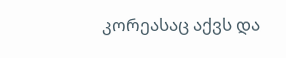კორეასაც აქვს და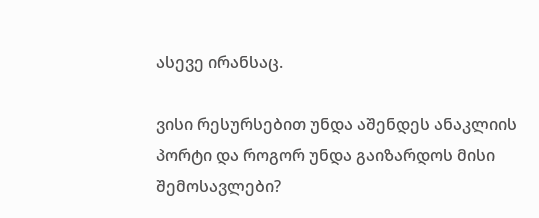ასევე ირანსაც.

ვისი რესურსებით უნდა აშენდეს ანაკლიის პორტი და როგორ უნდა გაიზარდოს მისი შემოსავლები?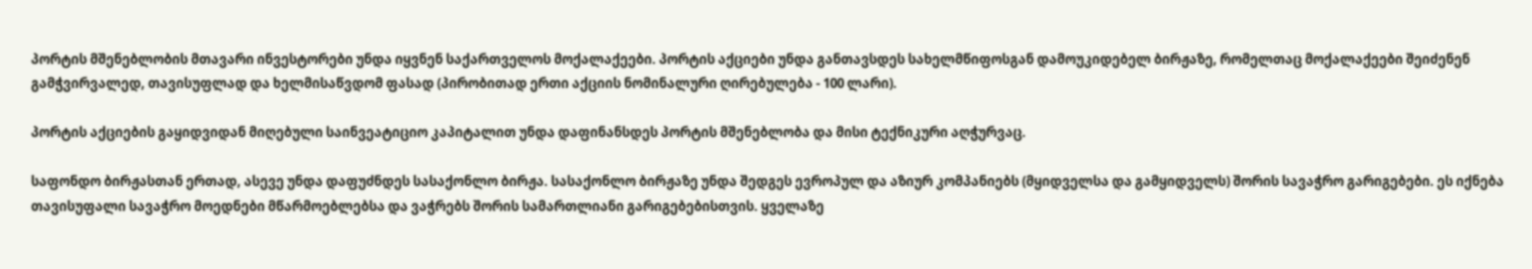პორტის მშენებლობის მთავარი ინვესტორები უნდა იყვნენ საქართველოს მოქალაქეები. პორტის აქციები უნდა განთავსდეს სახელმწიფოსგან დამოუკიდებელ ბირჟაზე, რომელთაც მოქალაქეები შეიძენენ გამჭვირვალედ, თავისუფლად და ხელმისაწვდომ ფასად (პირობითად ერთი აქციის ნომინალური ღირებულება - 100 ლარი).

პორტის აქციების გაყიდვიდან მიღებული საინვეატიციო კაპიტალით უნდა დაფინანსდეს პორტის მშენებლობა და მისი ტექნიკური აღჭურვაც.

საფონდო ბირჟასთან ერთად, ასევე უნდა დაფუძნდეს სასაქონლო ბირჟა. სასაქონლო ბირჟაზე უნდა შედგეს ევროპულ და აზიურ კომპანიებს (მყიდველსა და გამყიდველს) შორის სავაჭრო გარიგებები. ეს იქნება თავისუფალი სავაჭრო მოედნები მწარმოებლებსა და ვაჭრებს შორის სამართლიანი გარიგებებისთვის. ყველაზე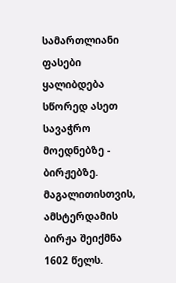სამართლიანი ფასები ყალიბდება სწორედ ასეთ სავაჭრო მოედნებზე - ბირჟებზე. მაგალითისთვის, ამსტერდამის ბირჟა შეიქმნა 1602 წელს.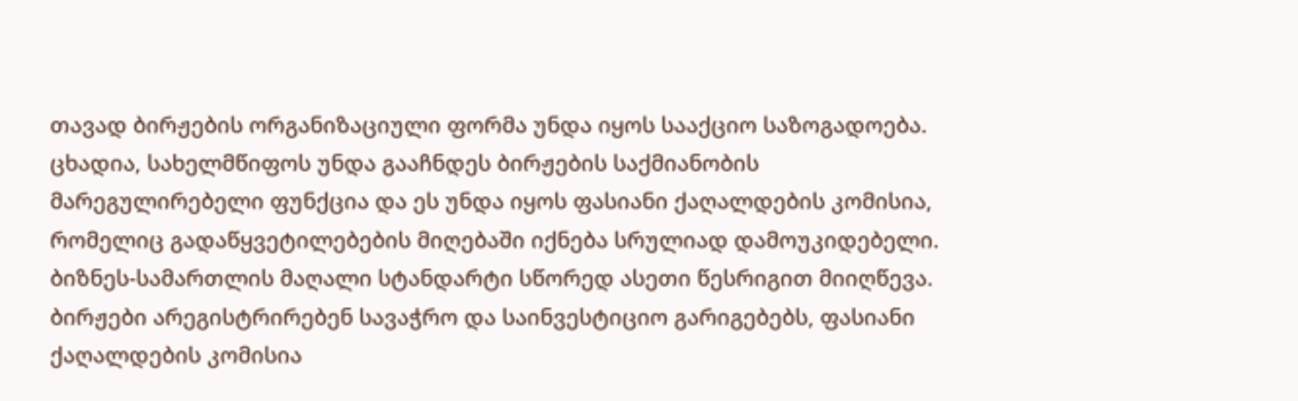თავად ბირჟების ორგანიზაციული ფორმა უნდა იყოს სააქციო საზოგადოება. ცხადია, სახელმწიფოს უნდა გააჩნდეს ბირჟების საქმიანობის მარეგულირებელი ფუნქცია და ეს უნდა იყოს ფასიანი ქაღალდების კომისია, რომელიც გადაწყვეტილებების მიღებაში იქნება სრულიად დამოუკიდებელი. ბიზნეს-სამართლის მაღალი სტანდარტი სწორედ ასეთი წესრიგით მიიღწევა. ბირჟები არეგისტრირებენ სავაჭრო და საინვესტიციო გარიგებებს, ფასიანი ქაღალდების კომისია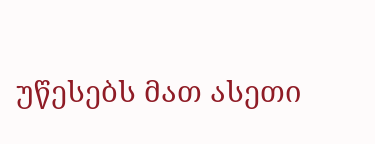უწესებს მათ ასეთი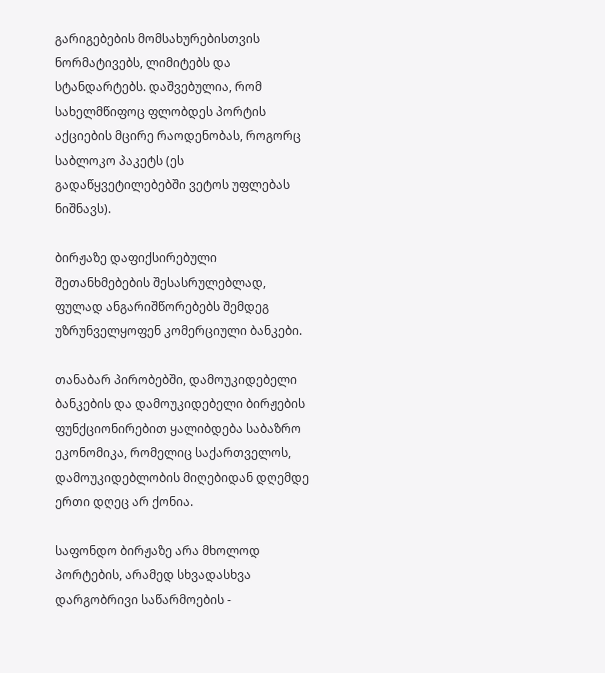გარიგებების მომსახურებისთვის ნორმატივებს, ლიმიტებს და სტანდარტებს. დაშვებულია, რომ სახელმწიფოც ფლობდეს პორტის აქციების მცირე რაოდენობას, როგორც საბლოკო პაკეტს (ეს გადაწყვეტილებებში ვეტოს უფლებას ნიშნავს).

ბირჟაზე დაფიქსირებული შეთანხმებების შესასრულებლად, ფულად ანგარიშწორებებს შემდეგ უზრუნველყოფენ კომერციული ბანკები.

თანაბარ პირობებში, დამოუკიდებელი ბანკების და დამოუკიდებელი ბირჟების ფუნქციონირებით ყალიბდება საბაზრო ეკონომიკა, რომელიც საქართველოს, დამოუკიდებლობის მიღებიდან დღემდე ერთი დღეც არ ქონია.

საფონდო ბირჟაზე არა მხოლოდ პორტების, არამედ სხვადასხვა დარგობრივი საწარმოების -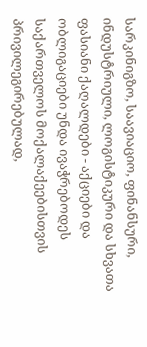სარკინიგზო, საავიაციო, ფინანსური, ინდუსტრიული, ლოგისტიკური და სხვათა ფასიანი ქაღალდები - აქციები და ობლიგაციები უნდა ივაჭრებოდეს საქართველოს მოქალაქეებისთვის პრივილეგირებულად,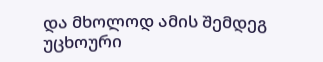და მხოლოდ ამის შემდეგ უცხოური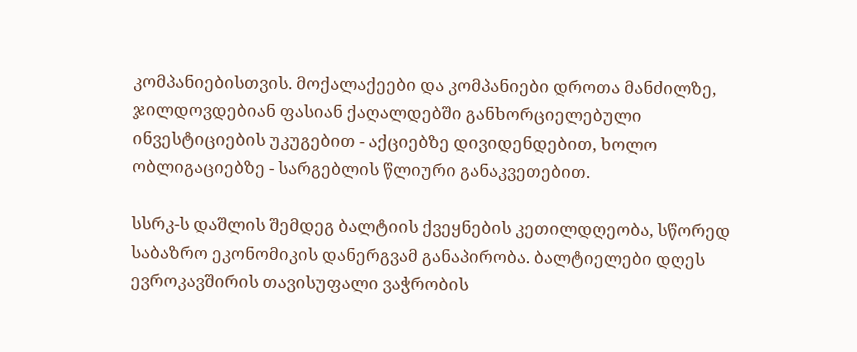კომპანიებისთვის. მოქალაქეები და კომპანიები დროთა მანძილზე, ჯილდოვდებიან ფასიან ქაღალდებში განხორციელებული ინვესტიციების უკუგებით - აქციებზე დივიდენდებით, ხოლო ობლიგაციებზე - სარგებლის წლიური განაკვეთებით.

სსრკ-ს დაშლის შემდეგ ბალტიის ქვეყნების კეთილდღეობა, სწორედ საბაზრო ეკონომიკის დანერგვამ განაპირობა. ბალტიელები დღეს ევროკავშირის თავისუფალი ვაჭრობის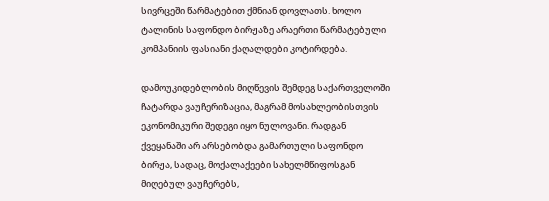სივრცეში წარმატებით ქმნიან დოვლათს. ხოლო ტალინის საფონდო ბირჟაზე არაერთი წარმატებული კომპანიის ფასიანი ქაღალდები კოტირდება.

დამოუკიდებლობის მიღწევის შემდეგ საქართველოში ჩატარდა ვაუჩერიზაცია, მაგრამ მოსახლეობისთვის ეკონომიკური შედეგი იყო ნულოვანი. რადგან ქვეყანაში არ არსებობდა გამართული საფონდო ბირჟა, სადაც, მოქალაქეები სახელმწიფოსგან მიღებულ ვაუჩერებს,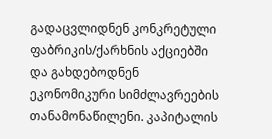გადაცვლიდნენ კონკრეტული ფაბრიკის/ქარხნის აქციებში და გახდებოდნენ ეკონომიკური სიმძლავრეების თანამონაწილენი. კაპიტალის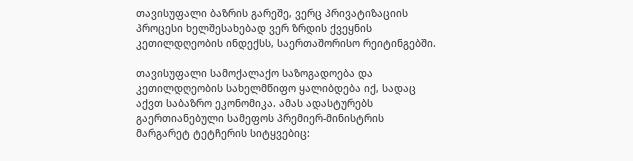თავისუფალი ბაზრის გარეშე, ვერც პრივატიზაციის პროცესი ხელშესახებად ვერ ზრდის ქვეყნის კეთილდღეობის ინდექსს, საერთაშორისო რეიტინგებში.

თავისუფალი სამოქალაქო საზოგადოება და კეთილდღეობის სახელმწიფო ყალიბდება იქ, სადაც აქვთ საბაზრო ეკონომიკა. ამას ადასტურებს გაერთიანებული სამეფოს პრემიერ-მინისტრის მარგარეტ ტეტჩერის სიტყვებიც: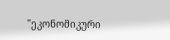"ეკონომიკური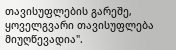თავისუფლების გარეშე, ყოველგვარი თავისუფლება მიუღწევადია".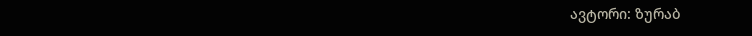ავტორი: ზურაბ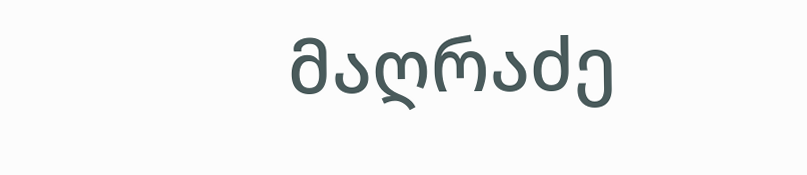მაღრაძე